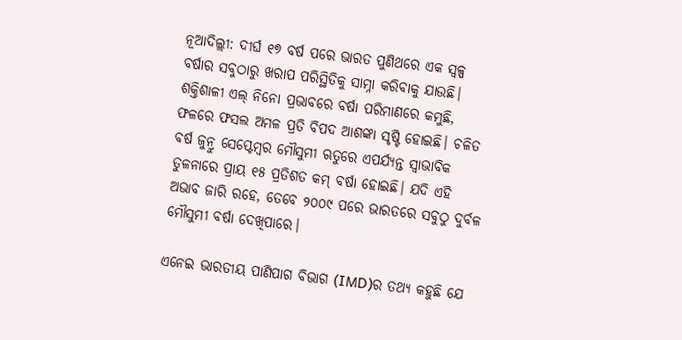ନୂଆଦିଲ୍ଲୀ: ଦୀର୍ଘ ୧୭ ବର୍ଷ ପରେ ଭାରତ ପୁଣିଥରେ ଏକ ସ୍ୱଳ୍ପ ବର୍ଷାର ସବୁଠାରୁ ଖରାପ ପରିସ୍ଥିତିକୁ ସାମ୍ନା କରିବାକୁ ଯାଉଛି। ଶକ୍ତିଶାଳୀ ଏଲ୍ ନିନୋ ପ୍ରଭାବରେ ବର୍ଷା ପରିମାଣରେ କମୁଛି, ଫଳରେ ଫସଲ ଅମଳ ପ୍ରତି ବିପଦ ଆଶଙ୍କା ସୃଷ୍ଟି ହୋଇଛି। ଚଳିତ ବର୍ଷ ଜୁନ୍ରୁ ସେପ୍ଟେମ୍ବର ମୌସୁମୀ ଋତୁରେ ଏପର୍ଯ୍ୟନ୍ତ ସ୍ୱାଭାବିକ ତୁଳନାରେ ପ୍ରାୟ ୧୫ ପ୍ରତିଶତ କମ୍ ବର୍ଷା ହୋଇଛି। ଯଦି ଏହି ଅଭାବ ଜାରି ରହେ, ତେବେ ୨୦୦୯ ପରେ ଭାରତରେ ସବୁଠୁ ଦୁର୍ବଳ ମୌସୁମୀ ବର୍ଷା ଦେଖିପାରେ।

ଏନେଇ ଭାରତୀୟ ପାଣିପାଗ ବିଭାଗ (IMD)ର ତଥ୍ୟ କହୁଛି ଯେ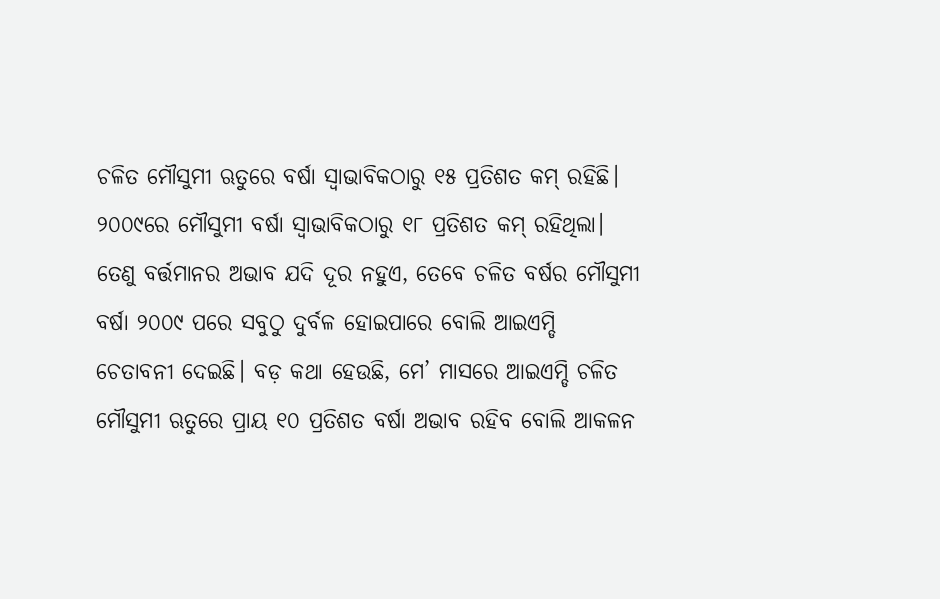ଚଳିତ ମୌସୁମୀ ଋତୁରେ ବର୍ଷା ସ୍ୱାଭାବିକଠାରୁ ୧୫ ପ୍ରତିଶତ କମ୍ ରହିଛି। ୨୦୦୯ରେ ମୌସୁମୀ ବର୍ଷା ସ୍ୱାଭାବିକଠାରୁ ୧୮ ପ୍ରତିଶତ କମ୍ ରହିଥିଲା। ତେଣୁ ବର୍ତ୍ତମାନର ଅଭାବ ଯଦି ଦୂର ନହୁଏ, ତେବେ ଚଳିତ ବର୍ଷର ମୌସୁମୀ ବର୍ଷା ୨୦୦୯ ପରେ ସବୁଠୁ ଦୁର୍ବଳ ହୋଇପାରେ ବୋଲି ଆଇଏମ୍ଡି ଚେତାବନୀ ଦେଇଛି। ବଡ଼ କଥା ହେଉଛି, ମେ’ ମାସରେ ଆଇଏମ୍ଡି ଚଳିତ ମୌସୁମୀ ଋତୁରେ ପ୍ରାୟ ୧୦ ପ୍ରତିଶତ ବର୍ଷା ଅଭାବ ରହିବ ବୋଲି ଆକଳନ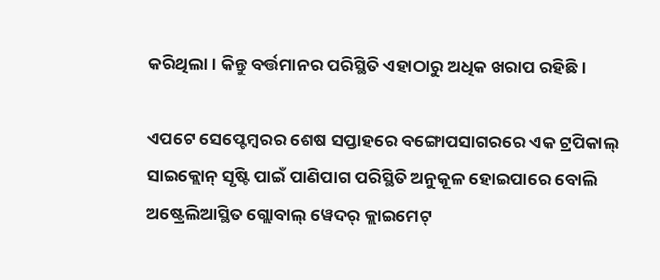କରିଥିଲା। କିନ୍ତୁ ବର୍ତ୍ତମାନର ପରିସ୍ଥିତି ଏହାଠାରୁ ଅଧିକ ଖରାପ ରହିଛି।

ଏପଟେ ସେପ୍ଟେମ୍ବରର ଶେଷ ସପ୍ତାହରେ ବଙ୍ଗୋପସାଗରରେ ଏକ ଟ୍ରପିକାଲ୍ ସାଇକ୍ଲୋନ୍ ସୃଷ୍ଟି ପାଇଁ ପାଣିପାଗ ପରିସ୍ଥିତି ଅନୁକୂଳ ହୋଇପାରେ ବୋଲି ଅଷ୍ଟ୍ରେଲିଆସ୍ଥିତ ଗ୍ଲୋବାଲ୍ ୱେଦର୍ କ୍ଲାଇମେଟ୍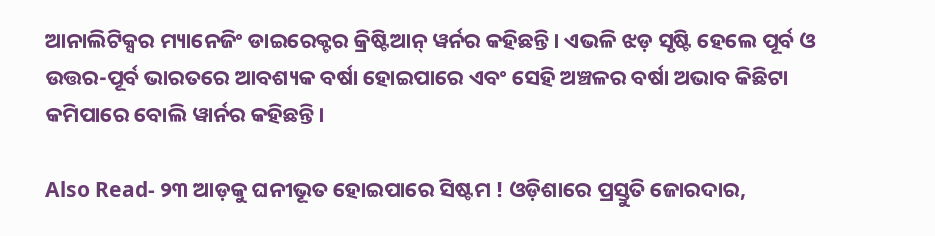ଆନାଲିଟିକ୍ସର ମ୍ୟାନେଜିଂ ଡାଇରେକ୍ଟର କ୍ରିଷ୍ଟିଆନ୍ ୱର୍ନର କହିଛନ୍ତି। ଏଭଳି ଝଡ଼ ସୃଷ୍ଟି ହେଲେ ପୂର୍ବ ଓ ଉତ୍ତର-ପୂର୍ବ ଭାରତରେ ଆବଶ୍ୟକ ବର୍ଷା ହୋଇପାରେ ଏବଂ ସେହି ଅଞ୍ଚଳର ବର୍ଷା ଅଭାବ କିଛିଟା କମିପାରେ ବୋଲି ୱାର୍ନର କହିଛନ୍ତି।

Also Read- ୨୩ ଆଡ଼କୁ ଘନୀଭୂତ ହୋଇପାରେ ସିଷ୍ଟମ ! ଓଡ଼ିଶାରେ ପ୍ରସ୍ତୁତି ଜୋରଦାର,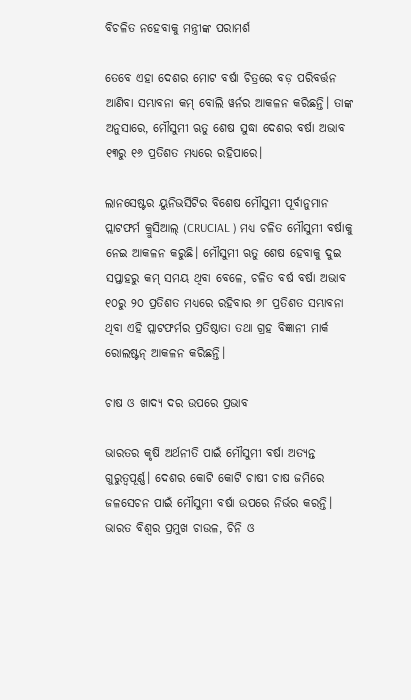ବିଚଳିତ ନହେବାକୁ ମନ୍ତ୍ରୀଙ୍କ ପରାମର୍ଶ

ତେବେ ଏହା ଦେଶର ମୋଟ ବର୍ଷା ଚିତ୍ରରେ ବଡ଼ ପରିବର୍ତ୍ତନ ଆଣିବା ସମ୍ଭାବନା କମ୍ ବୋଲି ୱର୍ନର ଆକଳନ କରିଛନ୍ତି। ତାଙ୍କ ଅନୁସାରେ, ମୌସୁମୀ ଋତୁ ଶେଷ ସୁଦ୍ଧା ଦେଶର ବର୍ଷା ଅଭାବ ୧୩ରୁ ୧୬ ପ୍ରତିଶତ ମଧ୍ୟରେ ରହିପାରେ।

ଲାନସେଷ୍ଟର ୟୁନିଭର୍ସିଟିର ବିଶେଷ ମୌସୁମୀ ପୂର୍ବାନୁମାନ ପ୍ଲାଟଫର୍ମ କ୍ରୁସିଆଲ୍ (CRUCIAL ) ମଧ୍ୟ ଚଳିତ ମୌସୁମୀ ବର୍ଷାକୁ ନେଇ ଆକଳନ କରୁଛି। ମୌସୁମୀ ଋତୁ ଶେଷ ହେବାକୁ ଦୁଇ ସପ୍ତାହରୁ କମ୍ ସମୟ ଥିବା ବେଳେ, ଚଳିତ ବର୍ଷ ବର୍ଷା ଅଭାବ ୧୦ରୁ ୨୦ ପ୍ରତିଶତ ମଧ୍ୟରେ ରହିବାର ୬୮ ପ୍ରତିଶତ ସମ୍ଭାବନା ଥିବା ଏହି ପ୍ଲାଟଫର୍ମର ପ୍ରତିଷ୍ଠାତା ତଥା ଗ୍ରହ ବିଜ୍ଞାନୀ ମାର୍କ ରୋଲଷ୍ଟନ୍ ଆକଳନ କରିଛନ୍ତି।

ଚାଷ ଓ ଖାଦ୍ୟ ଦର ଉପରେ ପ୍ରଭାବ

ଭାରତର କୃଷି ଅର୍ଥନୀତି ପାଇଁ ମୌସୁମୀ ବର୍ଷା ଅତ୍ୟନ୍ତ ଗୁରୁତ୍ୱପୂର୍ଣ୍ଣ। ଦେଶର କୋଟି କୋଟି ଚାଷୀ ଚାଷ ଜମିରେ ଜଳସେଚନ ପାଇଁ ମୌସୁମୀ ବର୍ଷା ଉପରେ ନିର୍ଭର କରନ୍ତି। ଭାରତ ବିଶ୍ୱର ପ୍ରମୁଖ ଚାଉଳ, ଚିନି ଓ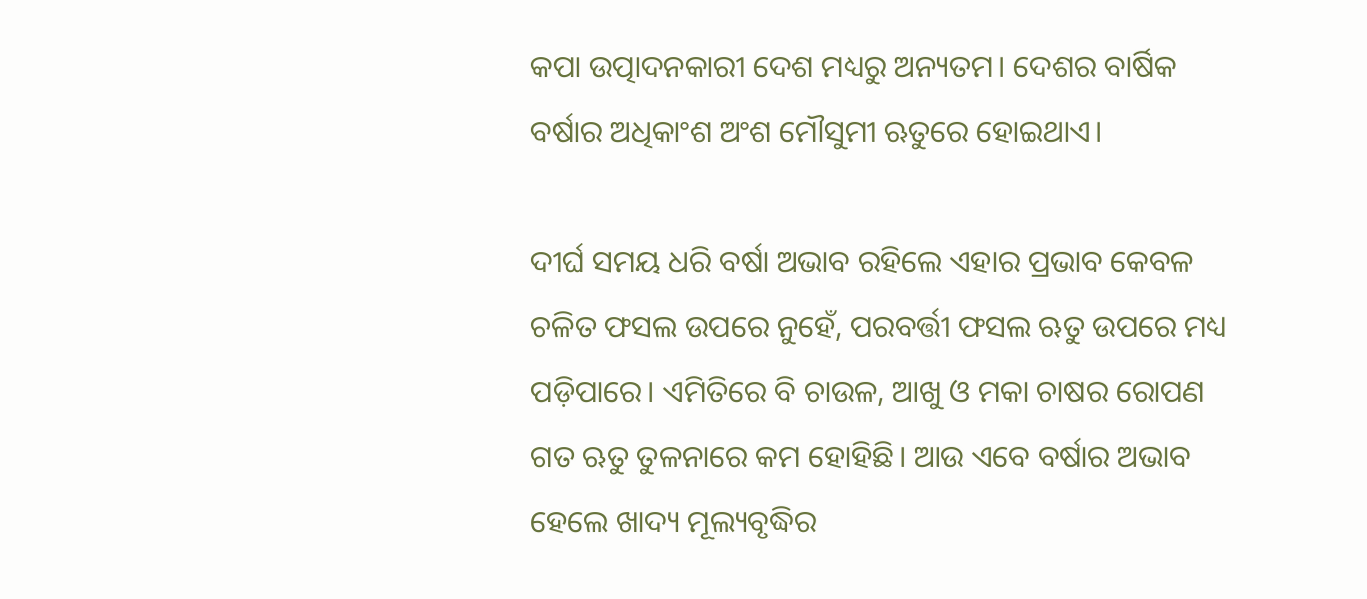କପା ଉତ୍ପାଦନକାରୀ ଦେଶ ମଧ୍ୟରୁ ଅନ୍ୟତମ। ଦେଶର ବାର୍ଷିକ ବର୍ଷାର ଅଧିକାଂଶ ଅଂଶ ମୌସୁମୀ ଋତୁରେ ହୋଇଥାଏ।

ଦୀର୍ଘ ସମୟ ଧରି ବର୍ଷା ଅଭାବ ରହିଲେ ଏହାର ପ୍ରଭାବ କେବଳ ଚଳିତ ଫସଲ ଉପରେ ନୁହେଁ, ପରବର୍ତ୍ତୀ ଫସଲ ଋତୁ ଉପରେ ମଧ୍ୟ ପଡ଼ିପାରେ। ଏମିତିରେ ବି ଚାଉଳ, ଆଖୁ ଓ ମକା ଚାଷର ରୋପଣ ଗତ ଋତୁ ତୁଳନାରେ କମ ହୋହିଛି। ଆଉ ଏବେ ବର୍ଷାର ଅଭାବ ହେଲେ ଖାଦ୍ୟ ମୂଲ୍ୟବୃଦ୍ଧିର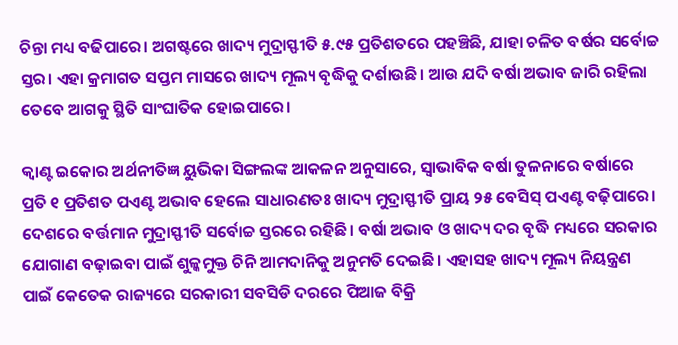ଚିନ୍ତା ମଧ୍ୟ ବଢିପାରେ। ଅଗଷ୍ଟରେ ଖାଦ୍ୟ ମୁଦ୍ରାସ୍ଫୀତି ୫.୯୫ ପ୍ରତିଶତରେ ପହଞ୍ଚିଛି, ଯାହା ଚଳିତ ବର୍ଷର ସର୍ବୋଚ୍ଚ ସ୍ତର। ଏହା କ୍ରମାଗତ ସପ୍ତମ ମାସରେ ଖାଦ୍ୟ ମୂଲ୍ୟ ବୃଦ୍ଧିକୁ ଦର୍ଶାଉଛି। ଆଉ ଯଦି ବର୍ଷା ଅଭାବ ଜାରି ରହିଲା ତେବେ ଆଗକୁ ସ୍ଥିତି ସାଂଘାତିକ ହୋଇପାରେ।

କ୍ୱାଣ୍ଟ ଇକୋର ଅର୍ଥନୀତିଜ୍ଞ ୟୁଭିକା ସିଙ୍ଗଲଙ୍କ ଆକଳନ ଅନୁସାରେ, ସ୍ୱାଭାବିକ ବର୍ଷା ତୁଳନାରେ ବର୍ଷାରେ ପ୍ରତି ୧ ପ୍ରତିଶତ ପଏଣ୍ଟ ଅଭାବ ହେଲେ ସାଧାରଣତଃ ଖାଦ୍ୟ ମୁଦ୍ରାସ୍ଫୀତି ପ୍ରାୟ ୨୫ ବେସିସ୍ ପଏଣ୍ଟ ବଢ଼ିପାରେ। ଦେଶରେ ବର୍ତ୍ତମାନ ମୁଦ୍ରାସ୍ଫୀତି ସର୍ବୋଚ୍ଚ ସ୍ତରରେ ରହିଛି। ବର୍ଷା ଅଭାବ ଓ ଖାଦ୍ୟ ଦର ବୃଦ୍ଧି ମଧ୍ୟରେ ସରକାର ଯୋଗାଣ ବଢ଼ାଇବା ପାଇଁ ଶୁଳ୍କମୁକ୍ତ ଚିନି ଆମଦାନିକୁ ଅନୁମତି ଦେଇଛି। ଏହାସହ ଖାଦ୍ୟ ମୂଲ୍ୟ ନିୟନ୍ତ୍ରଣ ପାଇଁ କେତେକ ରାଜ୍ୟରେ ସରକାରୀ ସବସିଡି ଦରରେ ପିଆଜ ବିକ୍ରି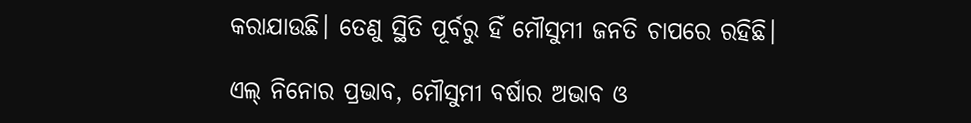କରାଯାଉଛି। ତେଣୁ ସ୍ଥିତି ପୂର୍ବରୁ ହିଁ ମୌସୁମୀ ଜନତି ଚାପରେ ରହିଛି।

ଏଲ୍ ନିନୋର ପ୍ରଭାବ, ମୌସୁମୀ ବର୍ଷାର ଅଭାବ ଓ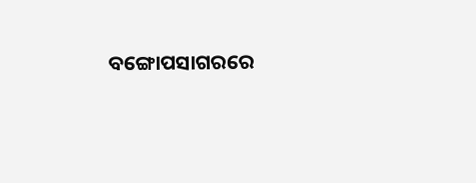ବଙ୍ଗୋପସାଗରରେ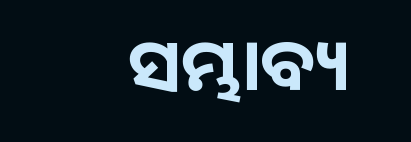ସମ୍ଭାବ୍ୟ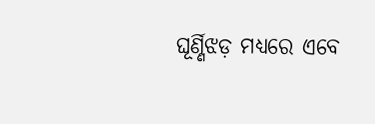ଘୂର୍ଣ୍ଣିଝଡ଼ ମଧ୍ୟରେ ଏବେ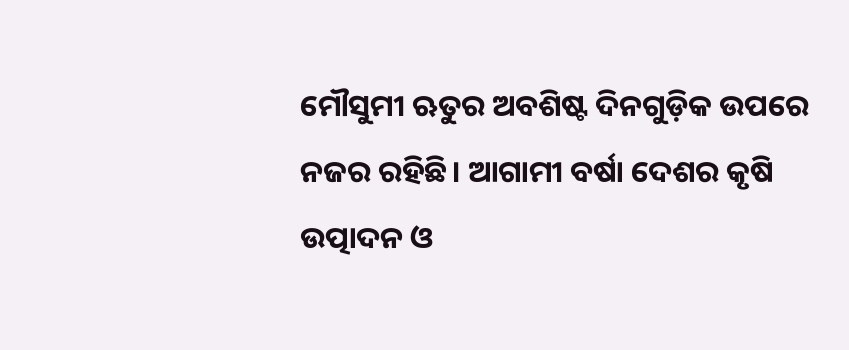ମୌସୁମୀ ଋତୁର ଅବଶିଷ୍ଟ ଦିନଗୁଡ଼ିକ ଉପରେ ନଜର ରହିଛି। ଆଗାମୀ ବର୍ଷା ଦେଶର କୃଷି ଉତ୍ପାଦନ ଓ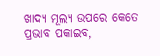ଖାଦ୍ୟ ମୂଲ୍ୟ ଉପରେ କେତେ ପ୍ରଭାବ ପକାଇବ,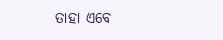ତାହା ଏବେ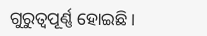ଗୁରୁତ୍ୱପୂର୍ଣ୍ଣ ହୋଇଛି।